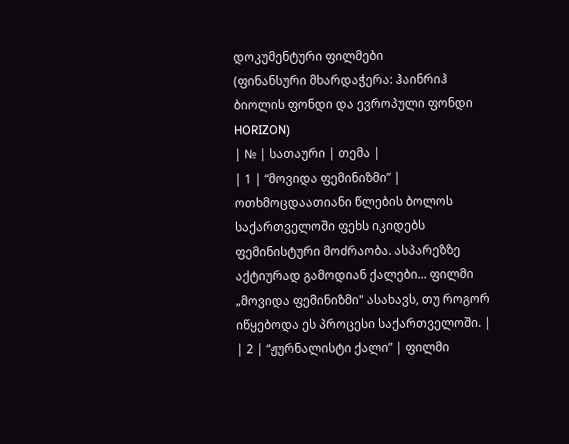დოკუმენტური ფილმები
(ფინანსური მხარდაჭერა: ჰაინრიჰ ბიოლის ფონდი და ევროპული ფონდი HORIZON)
| № | სათაური | თემა |
| 1 | “მოვიდა ფემინიზმი” | ოთხმოცდაათიანი წლების ბოლოს საქართველოში ფეხს იკიდებს ფემინისტური მოძრაობა. ასპარეზზე აქტიურად გამოდიან ქალები... ფილმი „მოვიდა ფემინიზმი" ასახავს, თუ როგორ იწყებოდა ეს პროცესი საქართველოში. |
| 2 | “ჟურნალისტი ქალი” | ფილმი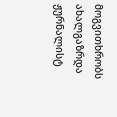მოგვითხრობს ახალგაზრდა ჟურნალისტ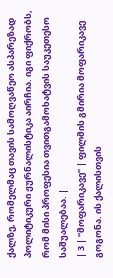ქალზე, რომელმაც თავის სამოღვაწეო ასპარეზად პოლიტიკური ჟურნალისტიკა აირჩია. იგი ფიქრობს, რომ მისი პროფესია თვითგამოხატვის საუკეთესო საშუალებაა. |
| 3 | “მოფარიკავე” | ფილმის გმირია მოფარიკავე გოგონა. ის ქალისთვის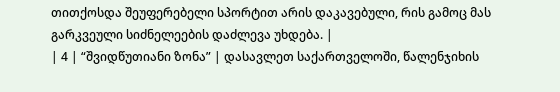თითქოსდა შეუფერებელი სპორტით არის დაკავებული, რის გამოც მას გარკვეული სიძნელეების დაძლევა უხდება. |
| 4 | “შვიდწუთიანი ზონა” | დასავლეთ საქართველოში, წალენჯიხის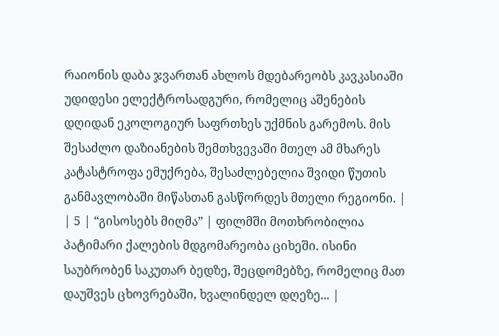რაიონის დაბა ჯვართან ახლოს მდებარეობს კავკასიაში უდიდესი ელექტროსადგური, რომელიც აშენების დღიდან ეკოლოგიურ საფრთხეს უქმნის გარემოს. მის შესაძლო დაზიანების შემთხვევაში მთელ ამ მხარეს კატასტროფა ემუქრება, შესაძლებელია შვიდი წუთის განმავლობაში მიწასთან გასწორდეს მთელი რეგიონი. |
| 5 | “გისოსებს მიღმა” | ფილმში მოთხრობილია პატიმარი ქალების მდგომარეობა ციხეში. ისინი საუბრობენ საკუთარ ბედზე, შეცდომებზე, რომელიც მათ დაუშვეს ცხოვრებაში, ხვალინდელ დღეზე... |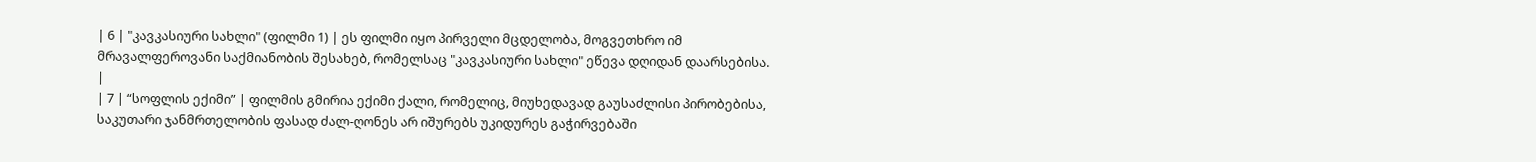| 6 | "კავკასიური სახლი" (ფილმი 1) | ეს ფილმი იყო პირველი მცდელობა, მოგვეთხრო იმ მრავალფეროვანი საქმიანობის შესახებ, რომელსაც "კავკასიური სახლი" ეწევა დღიდან დაარსებისა. |
| 7 | “სოფლის ექიმი” | ფილმის გმირია ექიმი ქალი, რომელიც, მიუხედავად გაუსაძლისი პირობებისა, საკუთარი ჯანმრთელობის ფასად ძალ-ღონეს არ იშურებს უკიდურეს გაჭირვებაში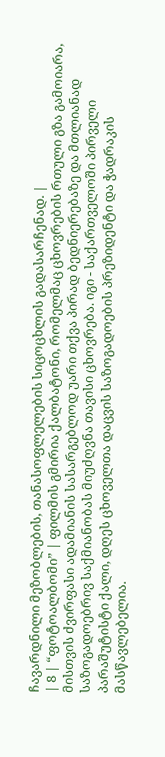ჩავარდნილი მეზობლების, თანასოფლელების სიცოცხლის გადასარჩენად. |
| 8 | “ფოტოალბომი” | ფილმის გმირია ქალბატონი, რომელმაც ცხოვრების რთული გზა გამოიარა, მისთვის ძვირფასი ადამიანის სასარგებლოდ უარი თქვა პირად ბედნიერებაზე და მთლიანად საზოგადოებრივ საქმიანობას მიუძღვნა თავისი ცხოვრება. იგი - საქართველოში პირველი პარაშუტისტი ქალი, დღეს ცხოველთა დაცვის საზოგადოების პრეზიდენტი და ჭადრაკის მასწავლებელია.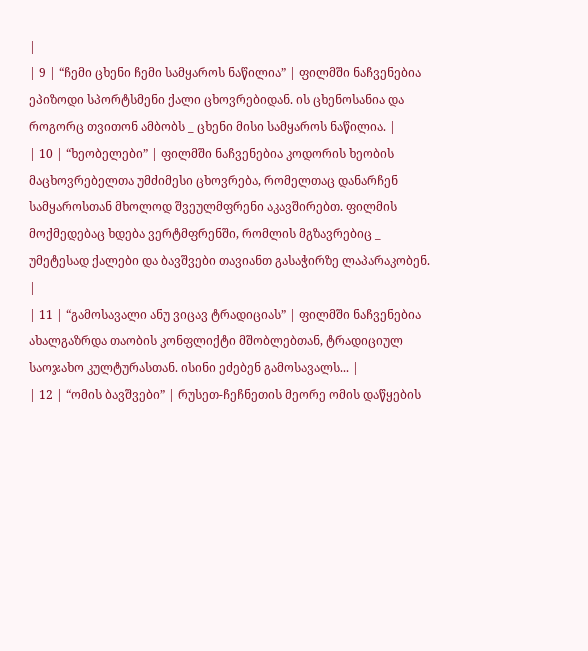|
| 9 | “ჩემი ცხენი ჩემი სამყაროს ნაწილია” | ფილმში ნაჩვენებია ეპიზოდი სპორტსმენი ქალი ცხოვრებიდან. ის ცხენოსანია და როგორც თვითონ ამბობს _ ცხენი მისი სამყაროს ნაწილია. |
| 10 | “ხეობელები” | ფილმში ნაჩვენებია კოდორის ხეობის მაცხოვრებელთა უმძიმესი ცხოვრება, რომელთაც დანარჩენ სამყაროსთან მხოლოდ შვეულმფრენი აკავშირებთ. ფილმის მოქმედებაც ხდება ვერტმფრენში, რომლის მგზავრებიც _ უმეტესად ქალები და ბავშვები თავიანთ გასაჭირზე ლაპარაკობენ. |
| 11 | “გამოსავალი ანუ ვიცავ ტრადიციას” | ფილმში ნაჩვენებია ახალგაზრდა თაობის კონფლიქტი მშობლებთან, ტრადიციულ საოჯახო კულტურასთან. ისინი ეძებენ გამოსავალს... |
| 12 | “ომის ბავშვები” | რუსეთ-ჩეჩნეთის მეორე ომის დაწყების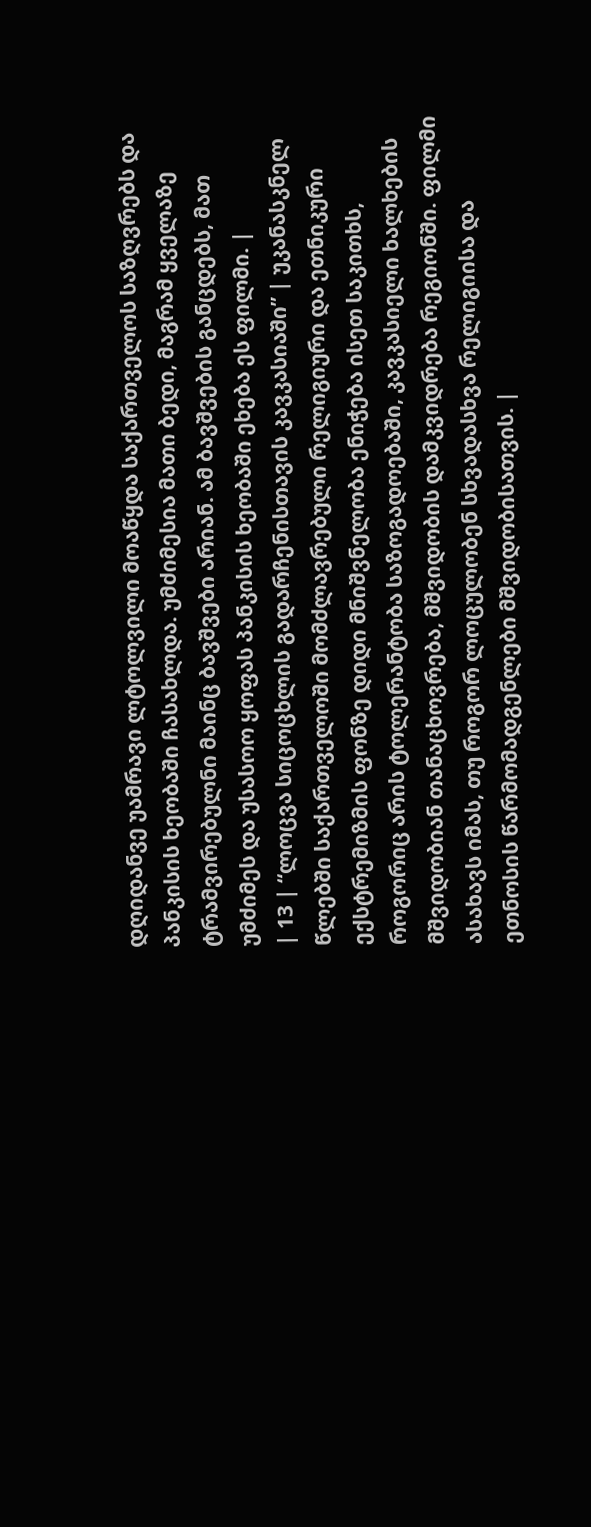დღიდანვე უამრავი ლტოლვილი მოაწყდა საქართველოს საზღვრებს და პანკისის ხეობაში ჩასახლდა. უმძიმესია მათი ბედი, მაგრამ ყველაზე ტრამვირებულნი მაინც ბავშვები არიან. ამ ბავშვების განცდებს, მათ უმძიმეს და უსასოო ყოფას პანკისის ხეობაში ეხება ეს ფილმი. |
| 13 | “ლოცვა სიცოცხლის გადარჩენისთავის კავკასიაში” | უკანასკნელ წლებში საქართველოში მომძლავრებული რელიგიური და ეთნიკური ექსტრემიზმის ფონზე დიდი მნიშვნელობა ენიჭება ისეთ საკითხს, როგორიც არის ტოლერანტობა საზოგადოებაში, კავკასიელი ხალხების მშვიდობიან თანაცხოვრება, მშვიდობის დამკვიდრება რეგიონში. ფილმი ასახავს იმას, თუ როგორ ლოცულობენ სხვადასხვა რელიგიისა და ეთნოსის წარმომადგენლები მშვიდობისათვის. |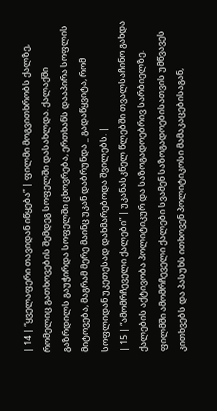| 14 | “ყველაფერი თავიდან იწყება” | ფილმი მოგვითხრობს ქალზე, რომელიც გათხოვების შემდეგ სოფელში დასახლდა. ქალაქში გაზრდილს გაუჭირდა სოფელში ცხოვრება, ერთხანს დააპირა სოფლის მიტოვება, მაგრამ მერე მაინც უკან დაბრუნდა _ გადაწყვიტა, რომ სოფლიდან უკეთესად დახმარებოდა შვილებს. |
| 15 | “ამომრჩეველი ქალები” | უკანასკნელ წლებში თვალსაჩინო გახდა ქალების აქტივობა პოლიტიკურ და საზოგადოებრივ სარბიელზე. ფილმში ამომრჩეველი ქალები სვამენ საზოგადოებისათვის უმწვავეს კითხვებს და პასუხს ითხოვენ პოლიტიკოსი მამაკაცებისაგან,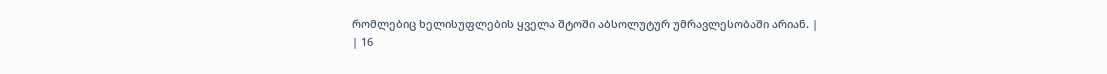რომლებიც ხელისუფლების ყველა შტოში აბსოლუტურ უმრავლესობაში არიან. |
| 16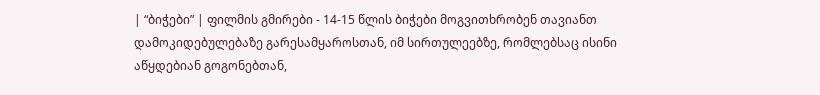| “ბიჭები” | ფილმის გმირები - 14-15 წლის ბიჭები მოგვითხრობენ თავიანთ დამოკიდებულებაზე გარესამყაროსთან, იმ სირთულეებზე, რომლებსაც ისინი აწყდებიან გოგონებთან,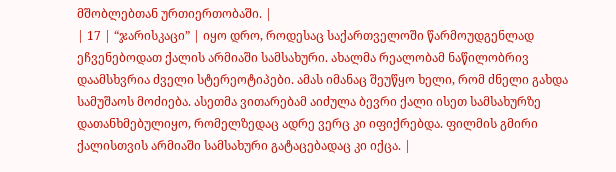მშობლებთან ურთიერთობაში. |
| 17 | “ჯარისკაცი” | იყო დრო, როდესაც საქართველოში წარმოუდგენლად ეჩვენებოდათ ქალის არმიაში სამსახური. ახალმა რეალობამ ნაწილობრივ დაამსხვრია ძველი სტერეოტიპები. ამას იმანაც შეუწყო ხელი, რომ ძნელი გახდა სამუშაოს მოძიება. ასეთმა ვითარებამ აიძულა ბევრი ქალი ისეთ სამსახურზე დათანხმებულიყო, რომელზედაც ადრე ვერც კი იფიქრებდა. ფილმის გმირი ქალისთვის არმიაში სამსახური გატაცებადაც კი იქცა. |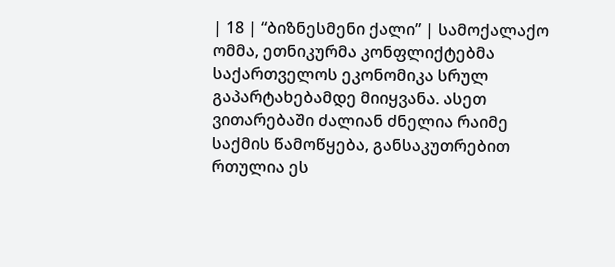| 18 | “ბიზნესმენი ქალი” | სამოქალაქო ომმა, ეთნიკურმა კონფლიქტებმა საქართველოს ეკონომიკა სრულ გაპარტახებამდე მიიყვანა. ასეთ ვითარებაში ძალიან ძნელია რაიმე საქმის წამოწყება, განსაკუთრებით რთულია ეს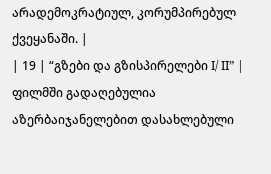არადემოკრატიულ, კორუმპირებულ ქვეყანაში. |
| 19 | “გზები და გზისპირელები I/ II” | ფილმში გადაღებულია აზერბაიჯანელებით დასახლებული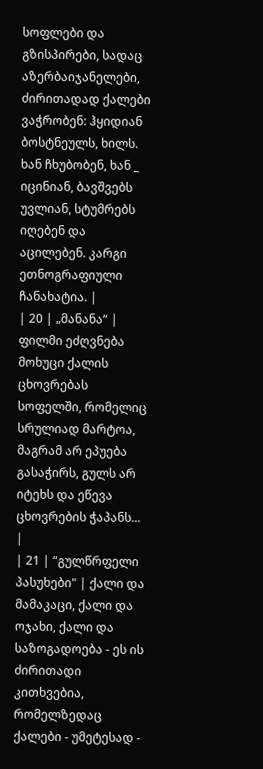სოფლები და გზისპირები, სადაც აზერბაიჯანელები, ძირითადად ქალები ვაჭრობენ: ჰყიდიან ბოსტნეულს, ხილს. ხან ჩხუბობენ, ხან _ იცინიან, ბავშვებს უვლიან, სტუმრებს იღებენ და აცილებენ. კარგი ეთნოგრაფიული ჩანახატია. |
| 20 | „მანანა“ | ფილმი ეძღვნება მოხუცი ქალის ცხოვრებას სოფელში, რომელიც სრულიად მარტოა, მაგრამ არ ეპუება გასაჭირს, გულს არ იტეხს და ეწევა ცხოვრების ჭაპანს... |
| 21 | “გულწრფელი პასუხები" | ქალი და მამაკაცი, ქალი და ოჯახი, ქალი და საზოგადოება - ეს ის ძირითადი კითხვებია, რომელზედაც ქალები - უმეტესად -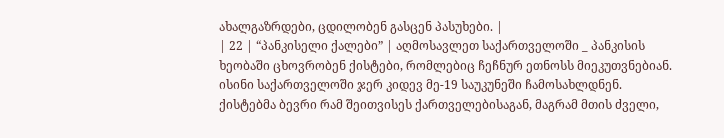ახალგაზრდები, ცდილობენ გასცენ პასუხები. |
| 22 | “პანკისელი ქალები” | აღმოსავლეთ საქართველოში _ პანკისის ხეობაში ცხოვრობენ ქისტები, რომლებიც ჩეჩნურ ეთნოსს მიეკუთვნებიან. ისინი საქართველოში ჯერ კიდევ მე-19 საუკუნეში ჩამოსახლდნენ. ქისტებმა ბევრი რამ შეითვისეს ქართველებისაგან, მაგრამ მთის ძველი,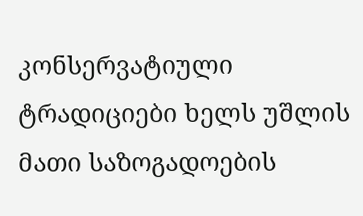კონსერვატიული ტრადიციები ხელს უშლის მათი საზოგადოების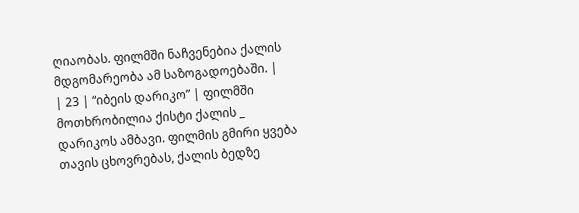ღიაობას. ფილმში ნაჩვენებია ქალის მდგომარეობა ამ საზოგადოებაში. |
| 23 | “იბეის დარიკო” | ფილმში მოთხრობილია ქისტი ქალის _ დარიკოს ამბავი. ფილმის გმირი ყვება თავის ცხოვრებას, ქალის ბედზე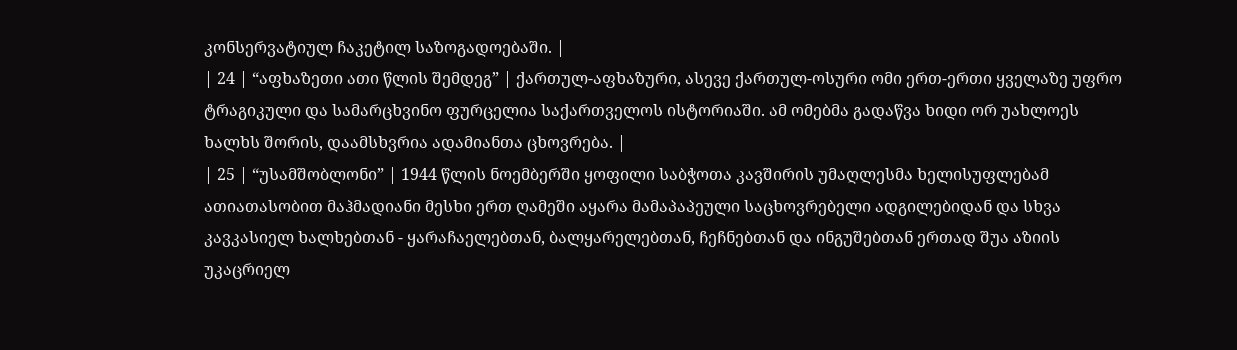კონსერვატიულ ჩაკეტილ საზოგადოებაში. |
| 24 | “აფხაზეთი ათი წლის შემდეგ” | ქართულ-აფხაზური, ასევე ქართულ-ოსური ომი ერთ-ერთი ყველაზე უფრო ტრაგიკული და სამარცხვინო ფურცელია საქართველოს ისტორიაში. ამ ომებმა გადაწვა ხიდი ორ უახლოეს ხალხს შორის, დაამსხვრია ადამიანთა ცხოვრება. |
| 25 | “უსამშობლონი” | 1944 წლის ნოემბერში ყოფილი საბჭოთა კავშირის უმაღლესმა ხელისუფლებამ ათიათასობით მაჰმადიანი მესხი ერთ ღამეში აყარა მამაპაპეული საცხოვრებელი ადგილებიდან და სხვა კავკასიელ ხალხებთან - ყარაჩაელებთან, ბალყარელებთან, ჩეჩნებთან და ინგუშებთან ერთად შუა აზიის უკაცრიელ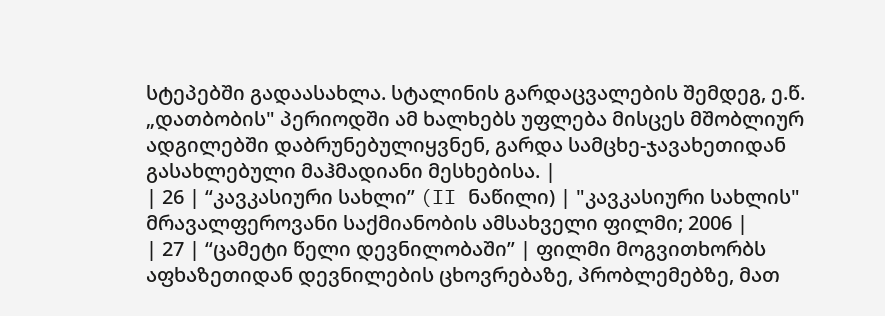სტეპებში გადაასახლა. სტალინის გარდაცვალების შემდეგ, ე.წ. „დათბობის" პერიოდში ამ ხალხებს უფლება მისცეს მშობლიურ ადგილებში დაბრუნებულიყვნენ, გარდა სამცხე-ჯავახეთიდან გასახლებული მაჰმადიანი მესხებისა. |
| 26 | “კავკასიური სახლი” (II ნაწილი) | "კავკასიური სახლის" მრავალფეროვანი საქმიანობის ამსახველი ფილმი; 2006 |
| 27 | “ცამეტი წელი დევნილობაში” | ფილმი მოგვითხორბს აფხაზეთიდან დევნილების ცხოვრებაზე, პრობლემებზე, მათ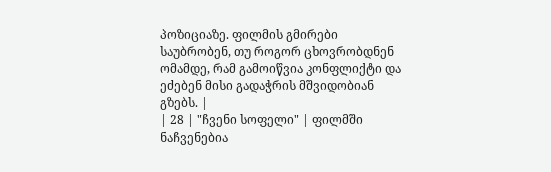პოზიციაზე. ფილმის გმირები საუბრობენ, თუ როგორ ცხოვრობდნენ ომამდე, რამ გამოიწვია კონფლიქტი და ეძებენ მისი გადაჭრის მშვიდობიან გზებს. |
| 28 | "ჩვენი სოფელი" | ფილმში ნაჩვენებია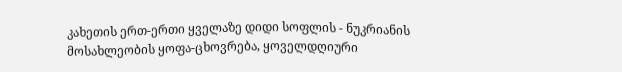კახეთის ერთ-ერთი ყველაზე დიდი სოფლის - ნუკრიანის მოსახლეობის ყოფა-ცხოვრება, ყოველდღიური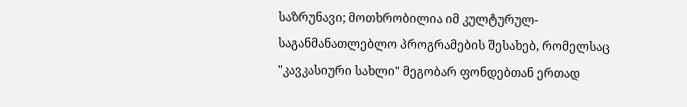საზრუნავი; მოთხრობილია იმ კულტურულ-საგანმანათლებლო პროგრამების შესახებ, რომელსაც "კავკასიური სახლი" მეგობარ ფონდებთან ერთად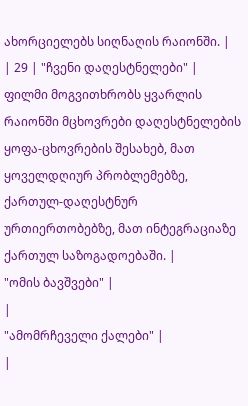ახორციელებს სიღნაღის რაიონში. |
| 29 | "ჩვენი დაღესტნელები" | ფილმი მოგვითხრობს ყვარლის რაიონში მცხოვრები დაღესტნელების ყოფა-ცხოვრების შესახებ, მათ ყოველდღიურ პრობლემებზე, ქართულ-დაღესტნურ ურთიერთობებზე, მათ ინტეგრაციაზე ქართულ საზოგადოებაში. |
"ომის ბავშვები" |
|
"ამომრჩეველი ქალები" |
|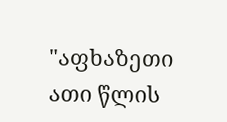"აფხაზეთი ათი წლის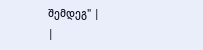შემდეგ" |
|